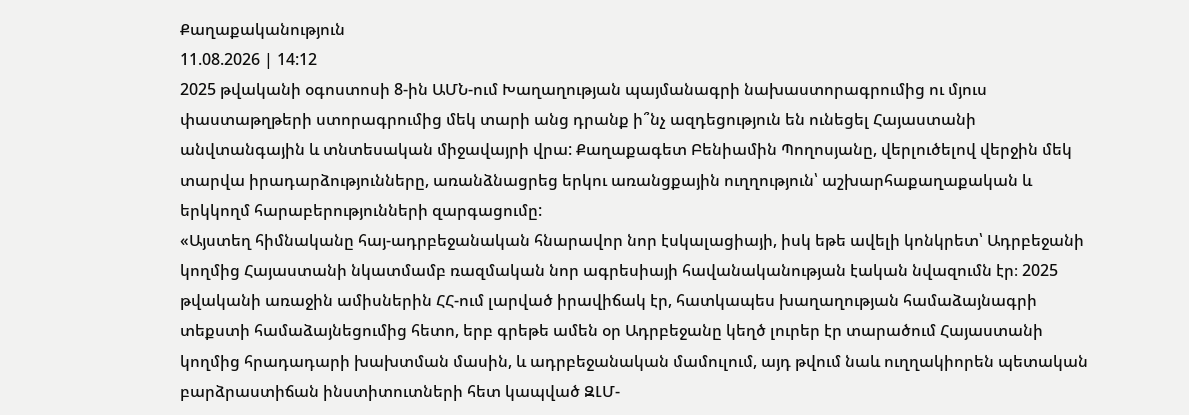Քաղաքականություն
11.08.2026 | 14:12
2025 թվականի օգոստոսի 8-ին ԱՄՆ-ում Խաղաղության պայմանագրի նախաստորագրումից ու մյուս փաստաթղթերի ստորագրումից մեկ տարի անց դրանք ի՞նչ ազդեցություն են ունեցել Հայաստանի անվտանգային և տնտեսական միջավայրի վրա: Քաղաքագետ Բենիամին Պողոսյանը, վերլուծելով վերջին մեկ տարվա իրադարձությունները, առանձնացրեց երկու առանցքային ուղղություն՝ աշխարհաքաղաքական և երկկողմ հարաբերությունների զարգացումը:
«Այստեղ հիմնականը հայ-ադրբեջանական հնարավոր նոր էսկալացիայի, իսկ եթե ավելի կոնկրետ՝ Ադրբեջանի կողմից Հայաստանի նկատմամբ ռազմական նոր ագրեսիայի հավանականության էական նվազումն էր։ 2025 թվականի առաջին ամիսներին ՀՀ-ում լարված իրավիճակ էր, հատկապես խաղաղության համաձայնագրի տեքստի համաձայնեցումից հետո, երբ գրեթե ամեն օր Ադրբեջանը կեղծ լուրեր էր տարածում Հայաստանի կողմից հրադադարի խախտման մասին, և ադրբեջանական մամուլում, այդ թվում նաև ուղղակիորեն պետական բարձրաստիճան ինստիտուտների հետ կապված ԶԼՄ-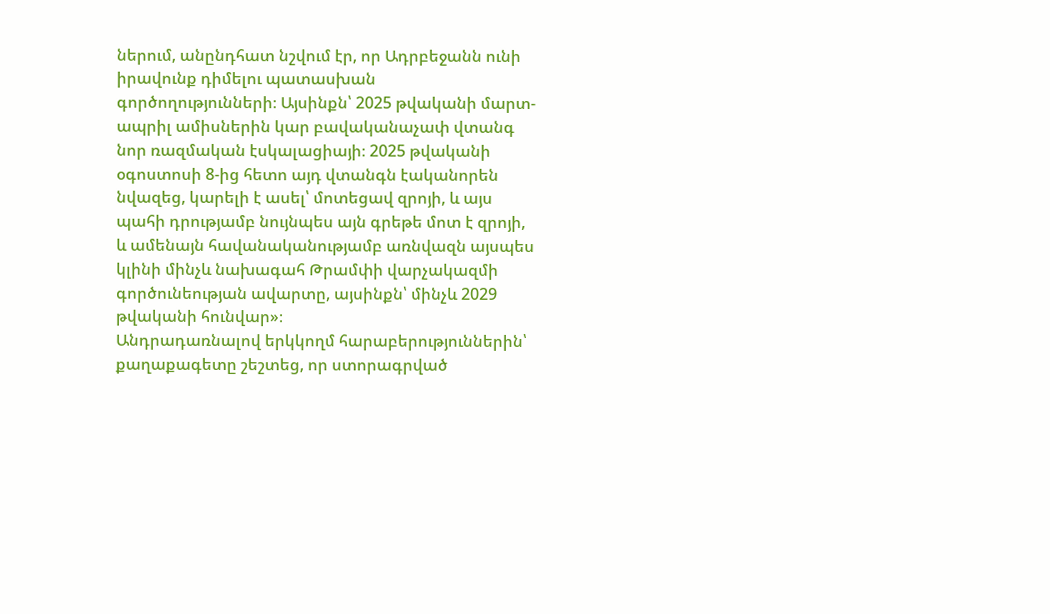ներում, անընդհատ նշվում էր, որ Ադրբեջանն ունի իրավունք դիմելու պատասխան գործողությունների։ Այսինքն՝ 2025 թվականի մարտ-ապրիլ ամիսներին կար բավականաչափ վտանգ նոր ռազմական էսկալացիայի։ 2025 թվականի օգոստոսի 8-ից հետո այդ վտանգն էականորեն նվազեց, կարելի է ասել՝ մոտեցավ զրոյի, և այս պահի դրությամբ նույնպես այն գրեթե մոտ է զրոյի, և ամենայն հավանականությամբ առնվազն այսպես կլինի մինչև նախագահ Թրամփի վարչակազմի գործունեության ավարտը, այսինքն՝ մինչև 2029 թվականի հունվար»։
Անդրադառնալով երկկողմ հարաբերություններին՝ քաղաքագետը շեշտեց, որ ստորագրված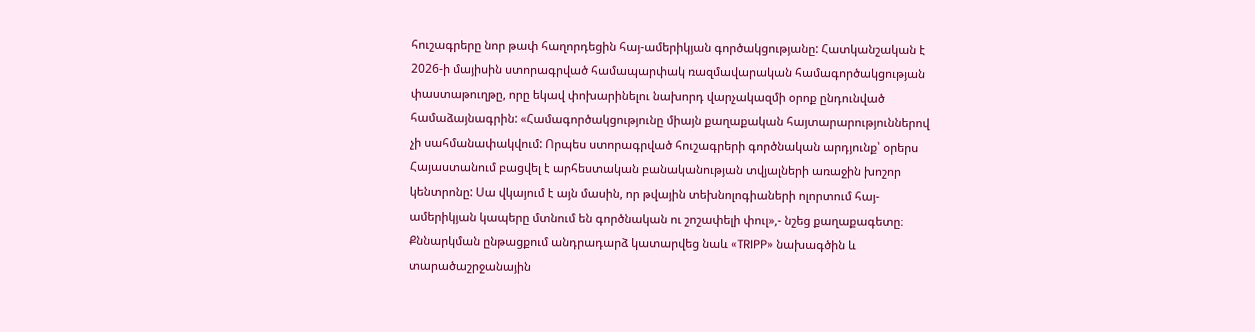հուշագրերը նոր թափ հաղորդեցին հայ-ամերիկյան գործակցությանը: Հատկանշական է 2026-ի մայիսին ստորագրված համապարփակ ռազմավարական համագործակցության փաստաթուղթը, որը եկավ փոխարինելու նախորդ վարչակազմի օրոք ընդունված համաձայնագրին: «Համագործակցությունը միայն քաղաքական հայտարարություններով չի սահմանափակվում: Որպես ստորագրված հուշագրերի գործնական արդյունք՝ օրերս Հայաստանում բացվել է արհեստական բանականության տվյալների առաջին խոշոր կենտրոնը: Սա վկայում է այն մասին, որ թվային տեխնոլոգիաների ոլորտում հայ-ամերիկյան կապերը մտնում են գործնական ու շոշափելի փուլ»,- նշեց քաղաքագետը։
Քննարկման ընթացքում անդրադարձ կատարվեց նաև «TRIPP» նախագծին և տարածաշրջանային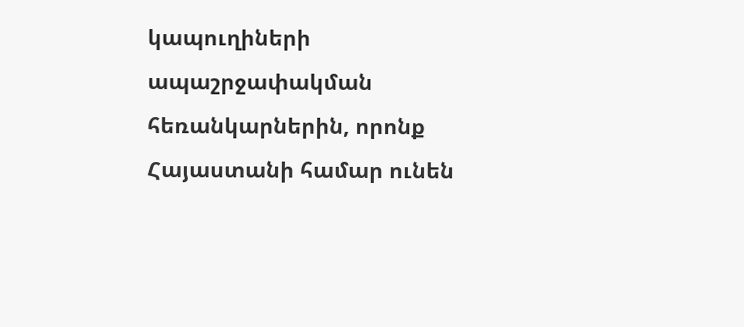կապուղիների ապաշրջափակման հեռանկարներին, որոնք Հայաստանի համար ունեն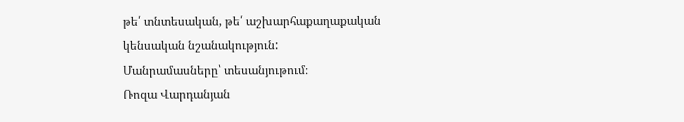թե՛ տնտեսական, թե՛ աշխարհաքաղաքական կենսական նշանակություն:
Մանրամասները՝ տեսանյութում։
Ռոզա Վարդանյան